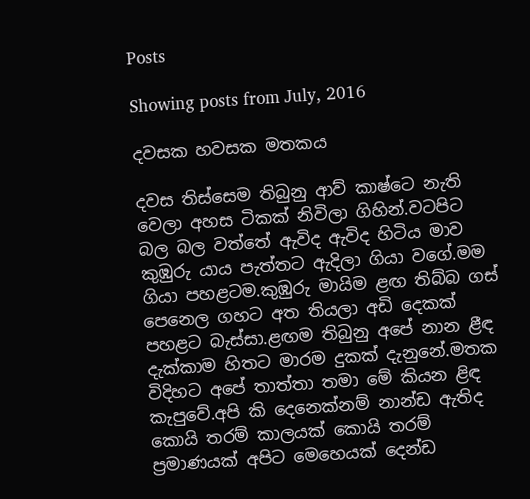Posts

Showing posts from July, 2016

දවසක හවසක මතකය

දවස තිස්සෙම තිබුනු ආව් කාෂ්ටෙ නැති වෙලා අහස ටිකක් නිවිලා ගිහින්.වටපිට බල බල වත්තේ ඇවිද ඇවිද හිටිය මාව කුඹුරු යාය පැත්තට ඇදිලා ගියා වගේ.මම ගියා පහළටම.කුඹුරු මායිම ළඟ තිබ්බ ගස් පෙනෙල ගහට අත තියලා අඩි දෙකක් පහළට බැස්සා.ළඟම තිබුනු අපේ නාන ළීඳ දැක්කාම හිතට මාරම දුකක් දැනුනේ.මතක විදිහට අපේ තාත්තා තමා මේ කියන ළිඳ කැපුවේ.අපි කි දෙනෙක්නම් නාන්ඩ ඇතිද කොයි තරම් කාලයක් කොයි තරම් ප්‍රමාණයක් අපිට මෙහෙයක් දෙන්ඩ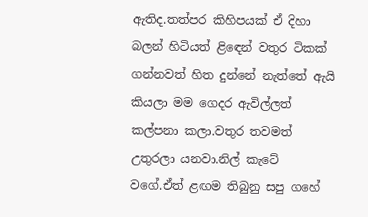ඇතිද.තත්පර කිහිපයක් ඒ දිහා බලන් හිටියත් ළිඳෙන් වතුර ටිකක් ගන්නවත් හිත දුන්නේ නැත්තේ ඇයි කියලා මම ගෙදර ඇවිල්ලත් කල්පනා කලා.වතුර තවමත් උතුරලා යනවා.නිල් කැටේ වගේ.ඒත් ළඟම තිබුනු සපු ගහේ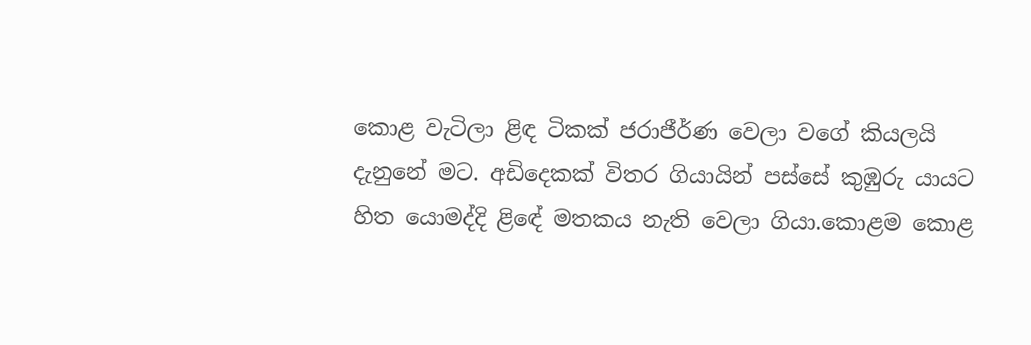කොළ වැටිලා ළිඳ ටිකක් ජරාජීර්ණ වෙලා වගේ කියලයි දැනුනේ මට. අඩිදෙකක් විතර ගියායින් පස්සේ කුඹුරු යායට හිත යොමද්දි ළිඳේ මතකය නැති වෙලා ගියා.කොළම කොළ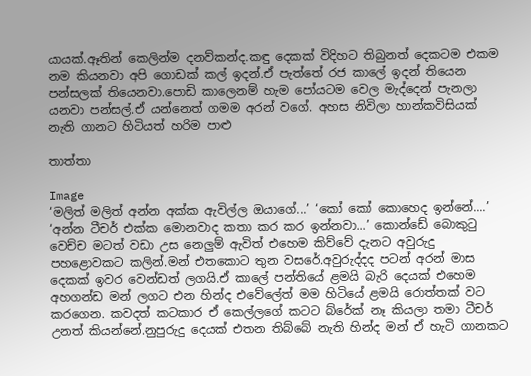යායක්.ඈතින් කෙලින්ම දනව්කන්ද.කඳු දෙකක් විදිහට තිබුනත් දෙකටම එකම නම කියනවා අපි ගොඩක් කල් ඉදන්.ඒ පැත්තේ රජ කාලේ ඉදන් තියෙන පන්සලක් තියෙනවා.පොඩි කාලෙනම් හැම පෝයටම වෙල මැද්දෙන් පැනලා යනවා පන්සල්.ඒ යන්නෙත් ගමම අරන් වගේ. අහස නිවිලා හාන්කවිසියක් නැති ගානට හිටියත් හරිම පාළු

තාත්තා

Image
‘මලිත් මලිත් අන්න අක්ක ඇවිල්ල ඔයාගේ...’ ‘කෝ කෝ කොහෙද ඉන්නේ....’ ‘අන්න ටීචර් එක්ක මොනවාද කතා කර කර ඉන්නවා...’ කොන්ඩේ බොකුටු වෙච්ච මටත් වඩා උස නෙලුම් ඇවිත් එහෙම කිව්වේ දැනට අවුරුදු පහළොවකට කලින්.මන් එතකොට තුන වසරේ.අවුරුද්දද පටන් අරන් මාස දෙකක් ඉවර වෙන්ඩත් ලගයි.ඒ කාලේ පන්තියේ ළමයි බැරි දෙයක් එහෙම අහගන්ඩ මන් ලගට එන හින්ද එවේලේත් මම හිටියේ ළමයි රොත්තක් වට කරගෙන. කවදත් කටකාර ඒ කෙල්ලගේ කටට බ්රේක් නෑ කියලා තමා ටීචර් උනත් කියන්නේ.නුපුරුදු දෙයක් එතන තිබ්බේ නැති හින්ද මන් ඒ හැටි ගානකට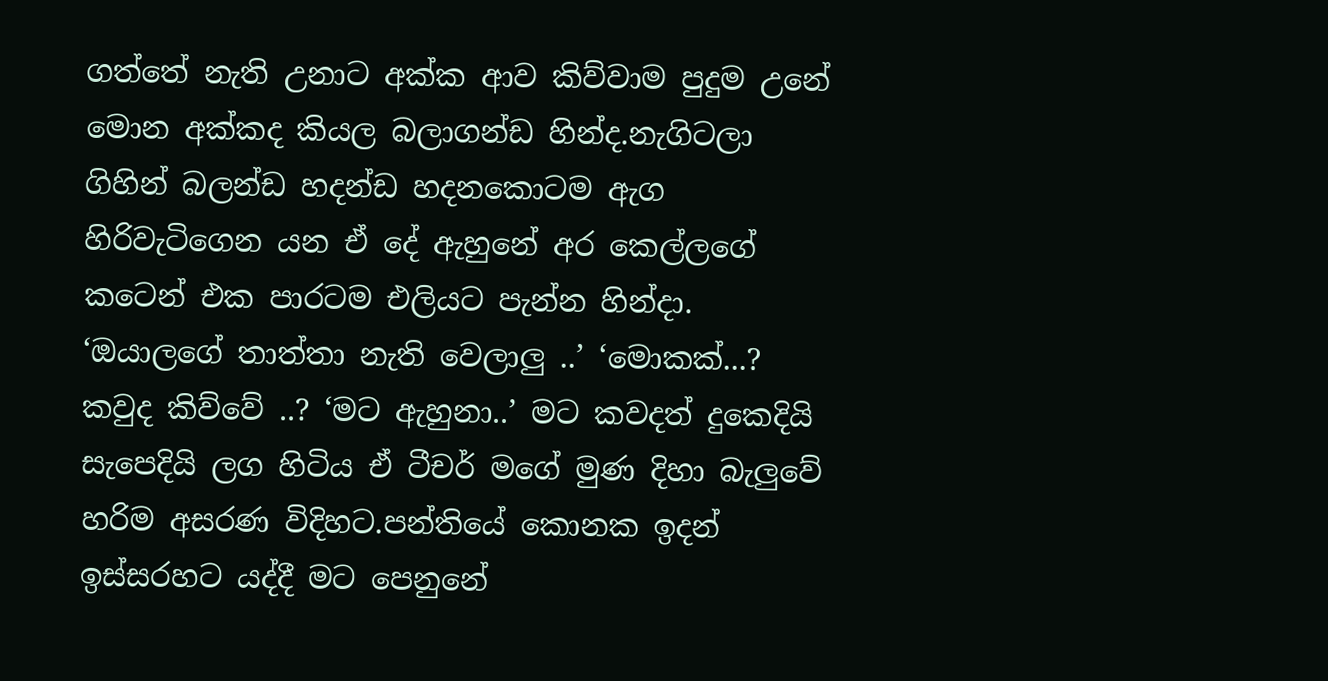ගත්තේ නැති උනාට අක්ක ආව කිව්වාම පුදුම උනේ මොන අක්කද කියල බලාගන්ඩ හින්ද.නැගිටලා ගිහින් බලන්ඩ හදන්ඩ හදනකොටම ඇග හිරිවැටිගෙන යන ඒ දේ ඇහුනේ අර කෙල්ලගේ කටෙන් එක පාරටම එලියට පැන්න හින්දා. ‘ඔයාලගේ තාත්තා නැති වෙලාලු ..’ ‘මොකක්...? කවුද කිව්වේ ..? ‘මට ඇහුනා..’ මට කවදත් දුකෙදියි සැපෙදියි ලග හිටිය ඒ ටීචර් මගේ මුණ දිහා බැලුවේ හරිම අසරණ විදිහට.පන්තියේ කොනක ඉදන් ඉස්සරහට යද්දී මට පෙනුනේ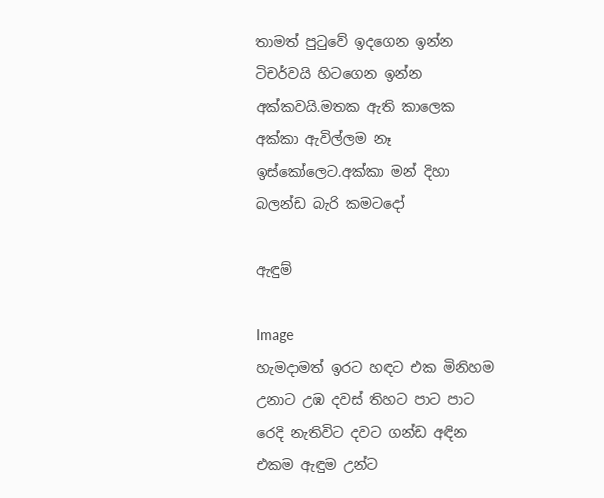තාමත් පුටුවේ ඉදගෙන ඉන්න ටිචර්වයි හිටගෙන ඉන්න අක්කවයි.මතක ඇති කාලෙක අක්කා ඇවිල්ලම නෑ ඉස්කෝලෙට.අක්කා මන් දිහා බලන්ඩ බැරි කමටදෝ

ඇඳුම්

Image
හැමදාමත් ඉරට හඳට එක මිනිහම උනාට උඹ දවස් තිහට පාට පාට රෙදි නැතිවිට දවට ගන්ඩ අඳින එකම ඇඳුම උන්ට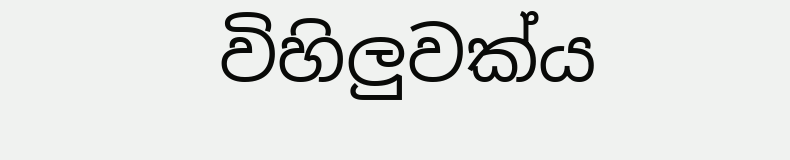විහිලුවක්ය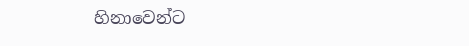හිනාවෙන්ට